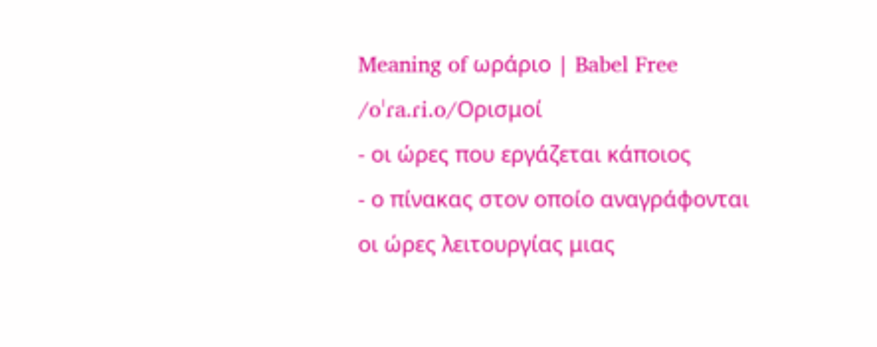Meaning of ωράριο | Babel Free
/oˈɾa.ɾi.o/Ορισμοί
- οι ώρες που εργάζεται κάποιος
- ο πίνακας στον οποίο αναγράφονται οι ώρες λειτουργίας μιας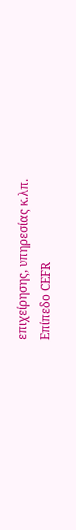επιχείρησης, υπηρεσίας κ.λπ.
Επίπεδο CEFR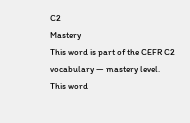C2
Mastery
This word is part of the CEFR C2 vocabulary — mastery level.
This word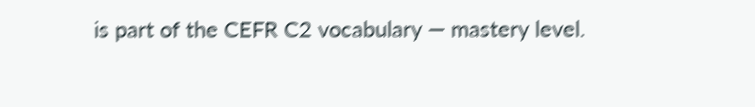is part of the CEFR C2 vocabulary — mastery level.